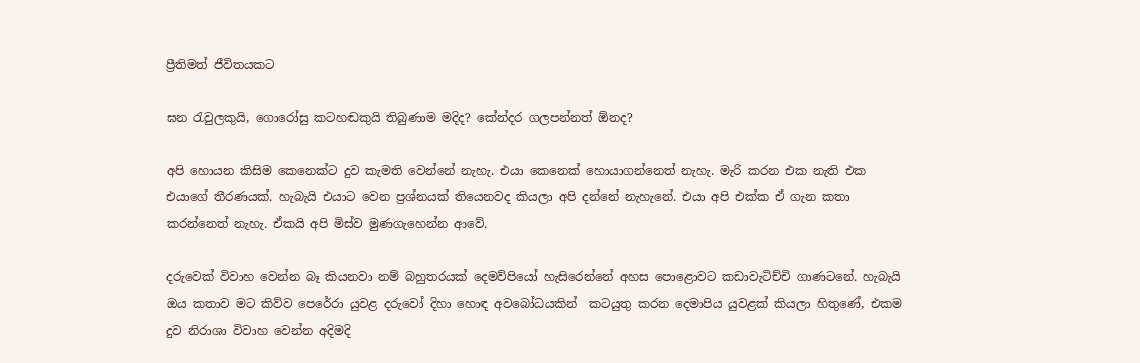ප්‍රීතිමත් ජීවිතයකට

ඝන රැවුලකුයි, ගොරෝසු කටහඬකුයි තිබුණාම මදිද? කේන්දර ගලපන්නත් ඕනද?

අපි හොයන කිසිම කෙනෙක්ට දුව කැමති වෙන්නේ නැහැ. එයා කෙනෙක් හොයාගන්නෙත් නැහැ. මැරි කරන එක නැති එක එයාගේ තීරණයක්. හැබැයි එයාට වෙන ප්‍රශ්නයක් තියෙනවද කියලා අපි දන්නේ නැහැනේ. එයා අපි එක්ක ඒ ගැන කතා කරන්නෙත් නැහැ. ඒකයි අපි මිස්ව මුණගැහෙන්න ආවේ.

දරුවෙක් විවාහ වෙන්න බෑ කියනවා නම් බහුතරයක් දෙමව්පියෝ හැසිරෙන්නේ අහස පොළොවට කඩාවැටිච්චි ගාණටනේ. හැබැයි ඔය කතාව මට කිව්ව පෙරේරා යුවළ දරුවෝ දිහා හොඳ අවබෝධයකින්  කටයුතු කරන දෙමාපිය යුවළක් කියලා හිතුණේ, එකම දුව නිරාශා විවාහ වෙන්න අදිමදි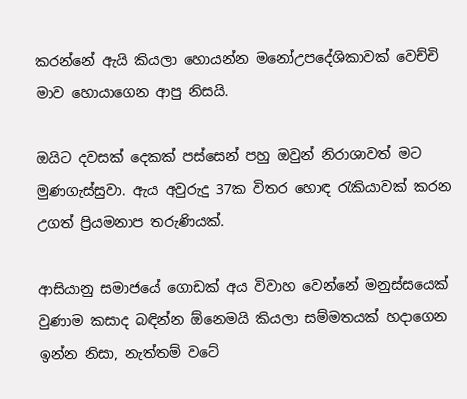කරන්නේ ඇයි කියලා හොයන්න මනෝඋපදේශිකාවක් වෙච්චි මාව හොයාගෙන ආපු නිසයි.

ඔයිට දවසක් දෙකක් පස්සෙන් පහු ඔවුන් නිරාශාවත් මට මුණගැස්සුවා. ඇය අවුරුදු 37ක විතර හොඳ රැකියාවක් කරන උගත් ප්‍රියමනාප තරුණියක්.

ආසියානු සමාජයේ ගොඩක් අය විවාහ වෙන්නේ මනුස්සයෙක් වුණාම කසාද බඳින්න ඕනෙමයි කියලා සම්මතයක් හදාගෙන ඉන්න නිසා, නැත්තම් වටේ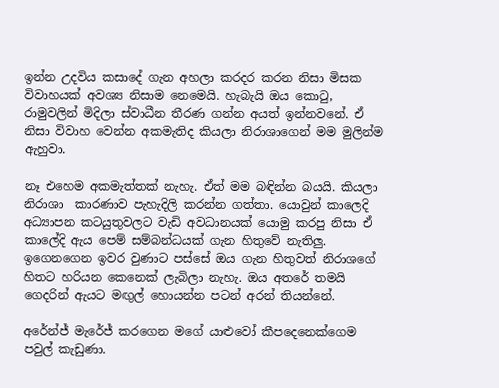ඉන්න උදවිය කසාදේ ගැන අහලා කරදර කරන නිසා මිසක විවාහයක් අවශ්‍ය නිසාම නෙමෙයි. හැබැයි ඔය කොටු, රාමුවලින් මිදිලා ස්වාධීන තීරණ ගන්න අයත් ඉන්නවනේ. ඒ නිසා විවාහ වෙන්න අකමැතිද කියලා නිරාශාගෙන් මම මුලින්ම ඇහුවා.

නෑ එහෙම අකමැත්තක් නැහැ. ඒත් මම බඳින්න බයයි. කියලා නිරාශා  කාරණාව පැහැදිලි කරන්න ගත්‍තා. යොවුන් කාලෙදි අධ්‍යාපන කටයුතුවලට වැඩි අවධානයක් යොමු කරපු නිසා ඒ කාලේදි ඇය පෙම් සම්බන්ධයක් ගැන හිතුවේ නැතිලු. ඉගෙනගෙන ඉවර වුණාට පස්සේ ඔය ගැන හිතුවත් නිරාශගේ හිතට හරියන කෙනෙක් ලැබිලා නැහැ. ඔය අතරේ තමයි ගෙදරින් ඇයට මඟුල් හොයන්න පටන් අරන් තියන්නේ.

අරේන්ජ් මැරේජ් කරගෙන මගේ යාළුවෝ කීපදෙනෙක්ගෙම පවුල් කැඩුණා.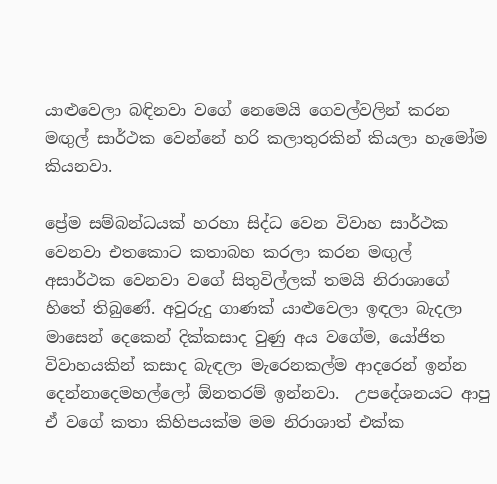යාළුවෙලා බඳිනවා වගේ නෙමෙයි ගෙවල්වලින් කරන මඟුල් සාර්ථක වෙන්නේ හරි කලාතුරකින් කියලා හැමෝම කියනවා.

ප්‍රේම සම්බන්ධයක් හරහා සිද්ධ වෙන විවාහ සාර්ථක වෙනවා එතකොට කතාබහ කරලා කරන මඟුල්  අසාර්ථක වෙනවා වගේ සිතුවිල්ලක් තමයි නිරාශාගේ හිතේ තිබුණේ. අවුරුදු ගාණක් යාළුවෙලා ඉඳලා බැදලා මාසෙන් දෙකෙන් දික්කසාද වුණු අය වගේම, යෝජිත විවාහයකින් කසාද බැඳලා මැරෙනකල්ම ආදරෙන් ඉන්න දෙන්නාදෙමහල්ලෝ ඕනතරම් ඉන්නවා.  උපදේශනයට ආපු ඒ වගේ කතා කිහිපයක්ම මම නිරාශාත් එක්ක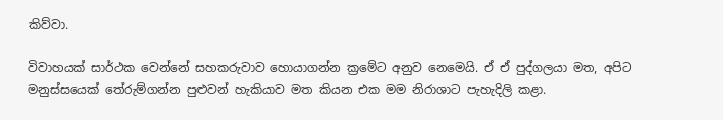කිව්වා.

විවාහයක් සාර්ථක වෙන්නේ සහකරුවාව හොයාගන්න ක්‍රමේට අනුව නෙමෙයි. ඒ ඒ පුද්ගලයා මත, අපිට මනුස්සයෙක් තේරුම්ගන්න පුළුවන් හැකියාව මත කියන එක මම නිරාශාට පැහැදිලි කළා.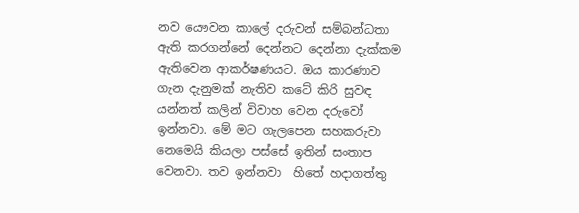නව යෞවන කාලේ දරුවන් සම්බන්ධතා ඇති කරගන්නේ දෙන්නට දෙන්නා දැක්කම ඇතිවෙන ආකර්ෂණයට. ඔය කාරණාව ගැන දැනුමක් නැතිව කටේ කිරි සුවඳ යන්නත් කලින් විවාහ වෙන දරුවෝ ඉන්නවා. මේ මට ගැලපෙන සහකරුවා නෙමෙයි කියලා පස්සේ ඉතින් සංතාප වෙනවා. තව ඉන්නවා  හිතේ හදාගත්තු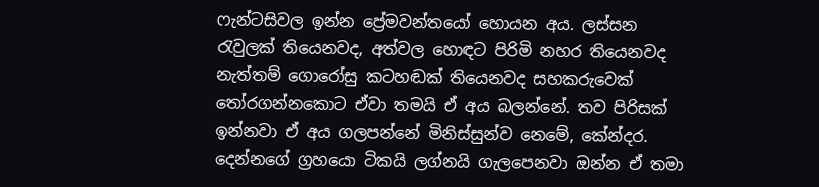ෆැන්ටසිවල ඉන්න ප්‍රේමවන්තයෝ හොයන අය. ලස්සන රැවුලක් තියෙනවද, අත්වල හොඳට පිරිමි නහර තියෙනවද නැත්තම් ගොරෝසු කටහඬක් තියෙනවද සහකරුවෙක් තෝරගන්නකොට ඒවා තමයි ඒ අය බලන්නේ. තව පිරිසක් ඉන්නවා ඒ අය ගලපන්නේ මිනිස්සුන්ව නෙමේ, කේන්දර. දෙන්නගේ ග්‍රහයො ටිකයි ලග්නයි ගැලපෙනවා ඔන්න ඒ තමා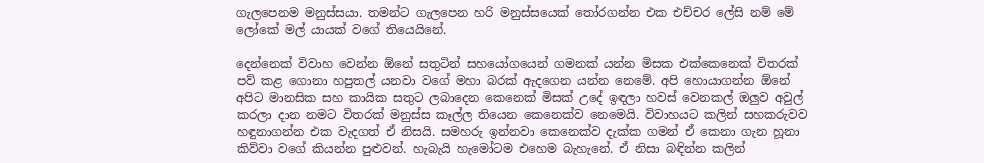ගැලපෙනම මනුස්සයා. තමන්ට ගැලපෙන හරි මනුස්සයෙක් තෝරගන්න එක එච්චර ලේසි නම් මේ ලෝකේ මල් යායක් වගේ තියෙයිනේ.

දෙන්නෙක් විවාහ වෙන්න ඕනේ සතුටින් සහයෝගයෙන් ගමනක් යන්න මිසක එක්කෙනෙක් විතරක් පව් කළ ගොනා හපුතල් යනවා වගේ මහා බරක් ඇදගෙන යන්න නෙමේ. අපි හොයාගන්න ඕනේ අපිට මානසික සහ කායික සතුට ලබාදෙන කෙනෙක් මිසක් උදේ ඉඳලා හවස් වෙනකල් ඔලුව අවුල් කරලා දාන නමට විතරක් මනුස්ස කෑල්ල තියෙන කෙනෙක්ව නෙමෙයි. විවාහයට කලින් සහකරුවව හඳුනාගන්න එක වැදගත් ඒ නිසයි. සමහරු ඉන්නවා කෙනෙක්ව දැක්ක ගමන් ඒ කෙනා ගැන හූනා කිව්වා වගේ කියන්න පුළුවන්. හැබැයි හැමෝටම එහෙම බැහැනේ. ඒ නිසා බඳින්න කලින්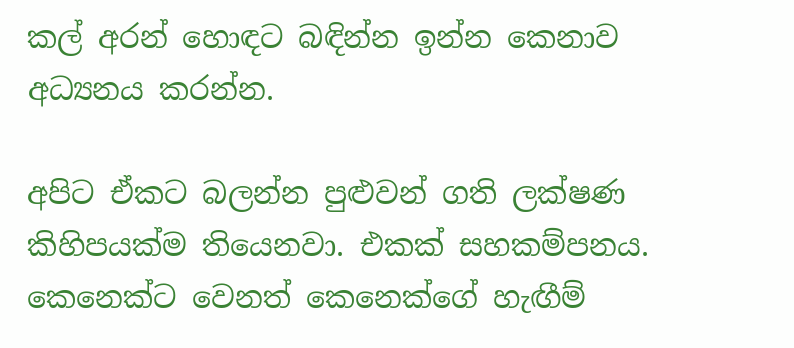කල් අරන් හොඳට බඳින්න ඉන්න කෙනාව අධ්‍යනය කරන්න.

අපිට ඒකට බලන්න පුළුවන් ගති ලක්ෂණ කිහිපයක්ම තියෙනවා. එකක් සහකම්පනය. කෙනෙක්ට වෙනත් කෙනෙක්ගේ හැඟීම්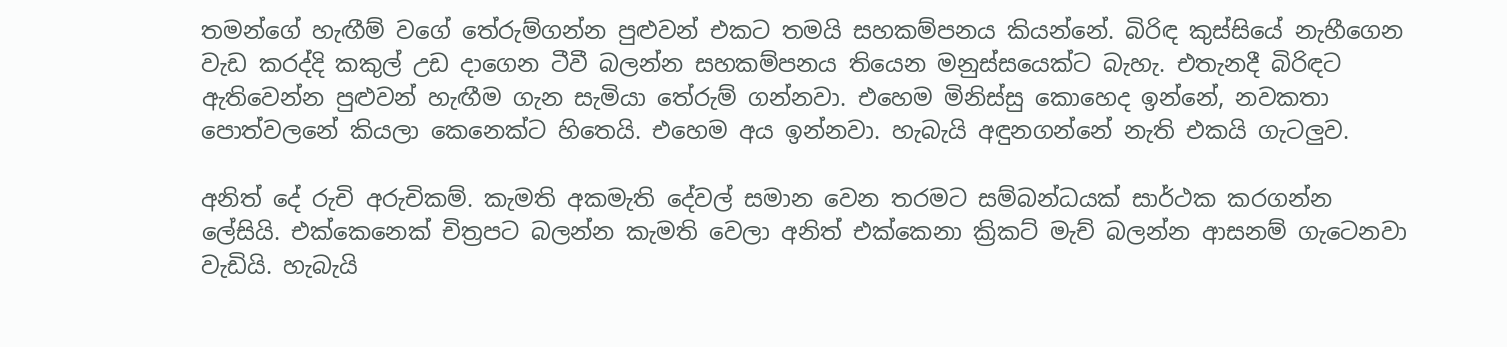තමන්ගේ හැඟීම් වගේ තේරුම්ගන්න පුළුවන් එකට තමයි සහකම්පනය කියන්නේ. බිරිඳ කුස්සියේ නැහීගෙන වැඩ කරද්දි කකුල් උඩ දාගෙන ටීවී බලන්න සහකම්පනය තියෙන මනුස්සයෙක්ට බැහැ. එතැනදී බිරිඳට ඇතිවෙන්න පුළුවන් හැඟීම ගැන සැමියා තේරුම් ගන්නවා. එහෙම මිනිස්සු කොහෙද ඉන්නේ, නවකතා පොත්වලනේ කියලා කෙනෙක්ට හිතෙයි. එහෙම අය ඉන්නවා. හැබැයි අඳුනගන්නේ නැති එකයි ගැටලුව.

අනිත් දේ රුචි අරුචිකම්. කැමති අකමැති දේවල් සමාන වෙන තරමට සම්බන්ධයක් සාර්ථක කරගන්න ලේසියි. එක්කෙනෙක් චිත්‍රපට බලන්න කැමති වෙලා අනිත් එක්කෙනා ක්‍රිකට් මැච් බලන්න ආසනම් ගැටෙනවා වැඩියි. හැබැයි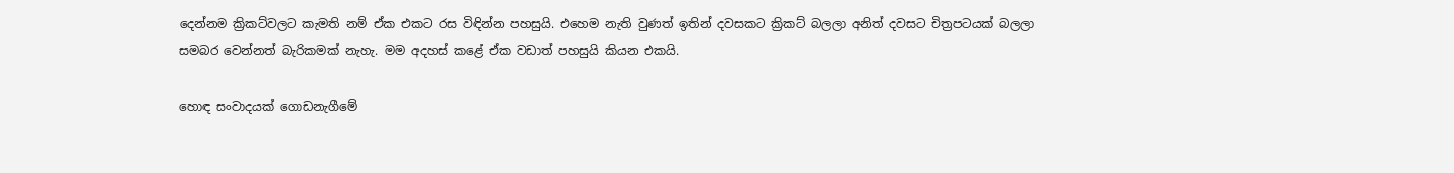දෙන්නම ක්‍රිකට්වලට කැමති නම් ඒක එකට රස විඳින්න පහසුයි. එහෙම නැති වුණත් ඉතින් දවසකට ක්‍රිකට් බලලා අනිත් දවසට චිත්‍රපටයක් බලලා සමබර වෙන්නත් බැරිකමක් නැහැ. මම අදහස් කළේ ඒක වඩාත් පහසුයි කියන එකයි.

හොඳ සංවාදයක් ගොඩනැගීමේ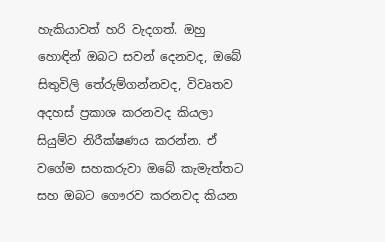හැකියාවත් හරි වැදගත්. ඔහු හොඳින් ඔබට සවන් දෙනවද, ඔබේ සිතුවිලි තේරුම්ගන්නවද, විවෘතව අදහස් ප්‍රකාශ කරනවද කියලා සියුම්ව නිරීක්ෂණය කරන්න. ඒ වගේම සහකරුවා ඔබේ කැමැත්තට සහ ඔබට ගෞරව කරනවද කියන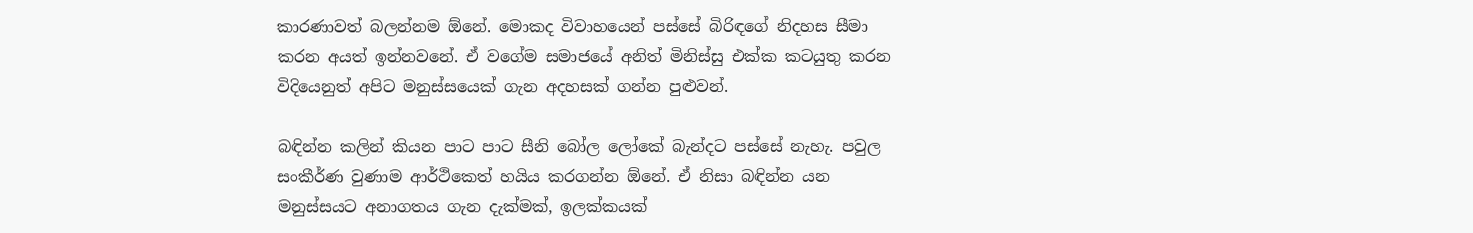කාරණාවත් බලන්නම ඕනේ. මොකද විවාහයෙන් පස්සේ බිරිඳගේ නිදහස සීමා කරන අයත් ඉන්නවනේ. ඒ වගේම සමාජයේ අනිත් මිනිස්සු එක්ක කටයුතු කරන විදියෙනුත් අපිට මනුස්සයෙක් ගැන අදහසක් ගන්න පුළුවන්.

බඳින්න කලින් කියන පාට පාට සීනි බෝල ලෝකේ බැන්දට පස්සේ නැහැ. පවුල සංකීර්ණ වුණාම ආර්ථිකෙත් හයිය කරගන්න ඕනේ. ඒ නිසා බඳින්න යන මනුස්සයට අනාගතය ගැන දැක්මක්, ඉලක්කයක්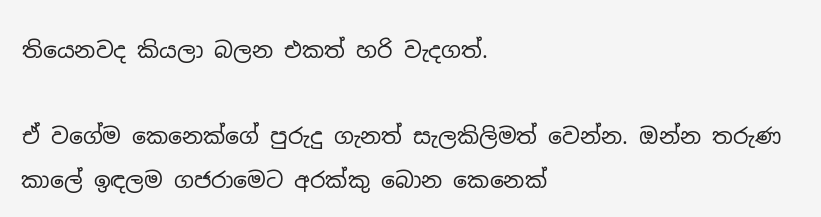තියෙනවද කියලා බලන එකත් හරි වැදගත්.

ඒ වගේම කෙනෙක්ගේ පුරුදු ගැනත් සැලකිලිමත් වෙන්න. ඔන්න තරුණ කාලේ ඉඳලම ගජරාමෙට අරක්කු බොන කෙනෙක්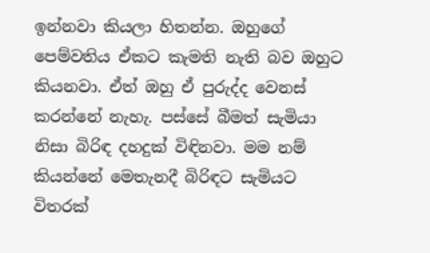ඉන්නවා කියලා හිතන්න. ඔහුගේ පෙම්වතිය ඒකට කැමති නැති බව ඔහුට කියනවා. ඒත් ඔහු ඒ පුරුද්ද වෙනස් කරන්නේ නැහැ. පස්සේ බීමත් සැමියා නිසා බිරිඳ දහදුක් විඳිනවා. මම නම් කියන්නේ මෙතැනදී බිරිඳට සැමියට විතරක්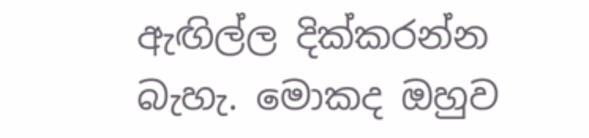ඇඟිල්ල දික්කරන්න බැහැ. මොකද ඔහුව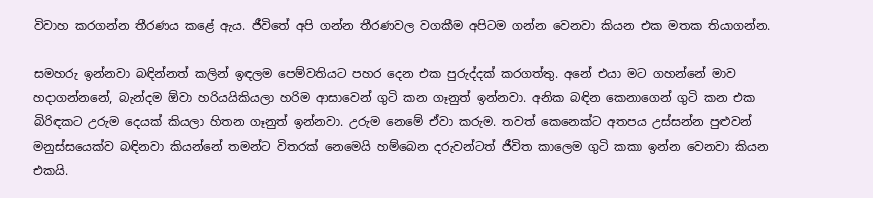විවාහ කරගන්න තීරණය කළේ ඇය. ජීවිතේ අපි ගන්න තීරණවල වගකීම අපිටම ගන්න වෙනවා කියන එක මතක තියාගන්න.

සමහරු ඉන්නවා බඳින්නත් කලින් ඉඳලම පෙම්වතියට පහර දෙන එක පුරුද්දක් කරගත්තු. අනේ එයා මට ගහන්නේ මාව හදාගන්නනේ, බැන්දම ඕවා හරියයිකියලා හරිම ආසාවෙන් ගුටි කන ගෑනුත් ඉන්නවා. අනික බඳින කෙනාගෙන් ගුටි කන එක බිරිඳකට උරුම දෙයක් කියලා හිතන ගෑනුත් ඉන්නවා. උරුම නෙමේ ඒවා කරුම. තවත් කෙනෙක්ට අතපය උස්සන්න පුළුවන් මනුස්සයෙක්ව බඳිනවා කියන්නේ තමන්ට විතරක් නෙමෙයි හම්බෙන දරුවන්ටත් ජීවිත කාලෙම ගුටි කකා ඉන්න වෙනවා කියන එකයි.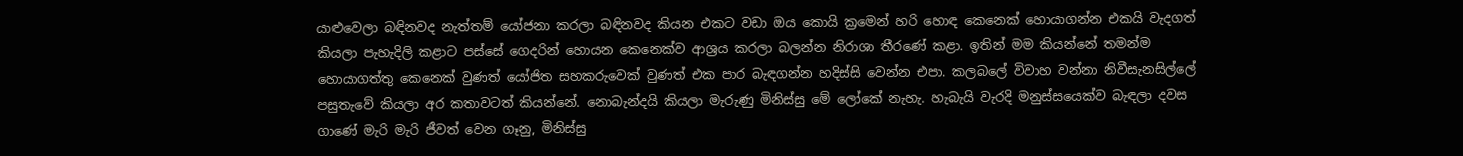යාළුවෙලා බඳිනවද නැත්තම් යෝජනා කරලා බඳිනවද කියන එකට වඩා ඔය කොයි ක්‍රමෙන් හරි හොඳ කෙනෙක් හොයාගන්න එකයි වැදගත් කියලා පැහැදිලි කළාට පස්සේ ගෙදරින් හොයන කෙනෙක්ව ආශ්‍රය කරලා බලන්න නිරාශා තීරණේ කළා. ඉතින් මම කියන්නේ තමන්ම හොයාගත්තු කෙනෙක් වුණත් යෝජිත සහකරුවෙක් වුණත් එක පාර බැඳගන්න හදිස්සි වෙන්න එපා. කලබලේ විවාහ වන්නා නිවීසැනසිල්ලේ පසුතැවේ කියලා අර කතාවටත් කියන්නේ. නොබැන්දයි කියලා මැරුණු මිනිස්සු මේ ලෝකේ නැහැ. හැබැයි වැරදි මනුස්සයෙක්ව බැඳලා දවස ගාණේ මැරි මැරි ජීවත් වෙන ගෑනු, මිනිස්සු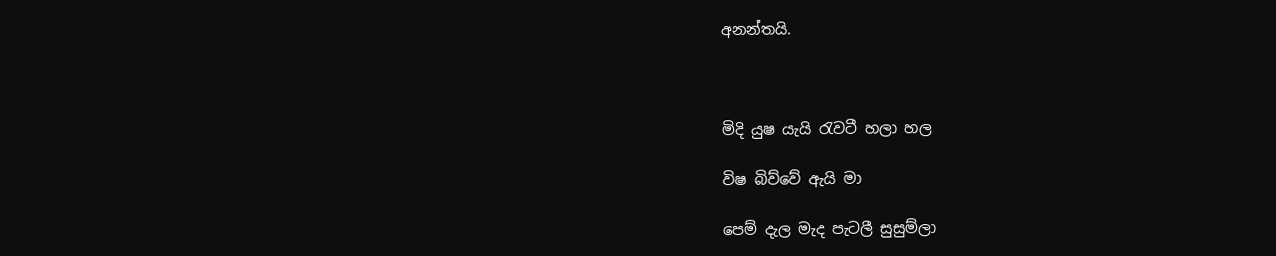අනන්තයි.



මිදි යුෂ යැයි රැවටී හලා හල

විෂ බිව්වේ ඇයි මා

පෙම් දැල මැද පැටලී සුසුම්ලා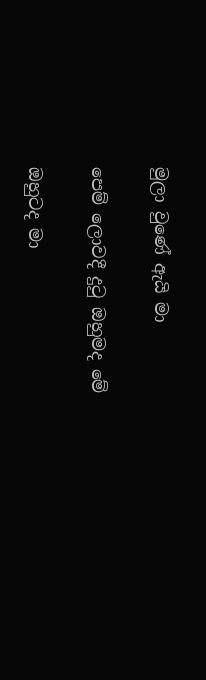මුලා වුණේ ඇයි මා

පෙම් ලොවදී දුටු ඔහුමද මේ

ඔහුටද මා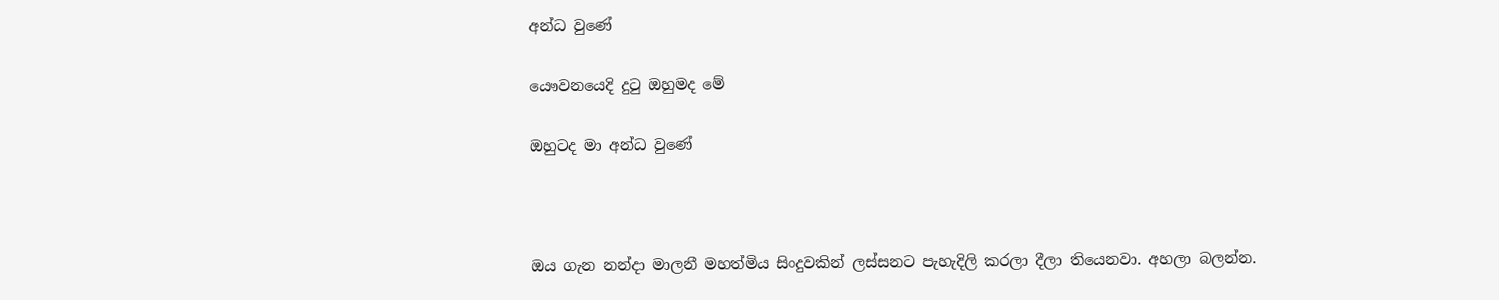අන්ධ වුණේ

යෞවනයෙදි දුටු ඔහුමද මේ

ඔහුටද මා අන්ධ වුණේ



ඔය ගැන නන්දා මාලනී මහත්මිය සිංදුවකින් ලස්සනට පැහැදිලි කරලා දීලා තියෙනවා. අහලා බලන්න.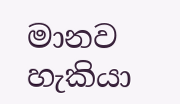මානව හැකියා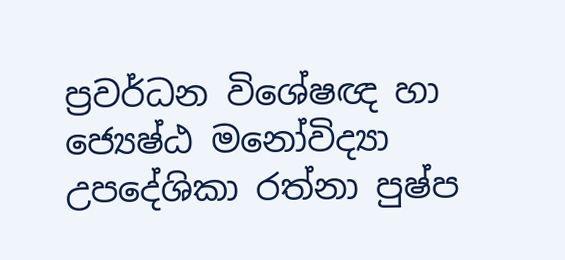ප්‍රවර්ධන විශේෂඥ හා ජ්‍යෙෂ්ඨ මනෝවිද්‍යා උපදේශිකා රත්නා පුෂ්ප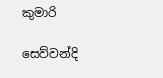කුමාරි

සෙව්වන්දි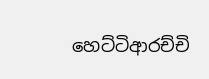හෙට්ටිආරච්චි